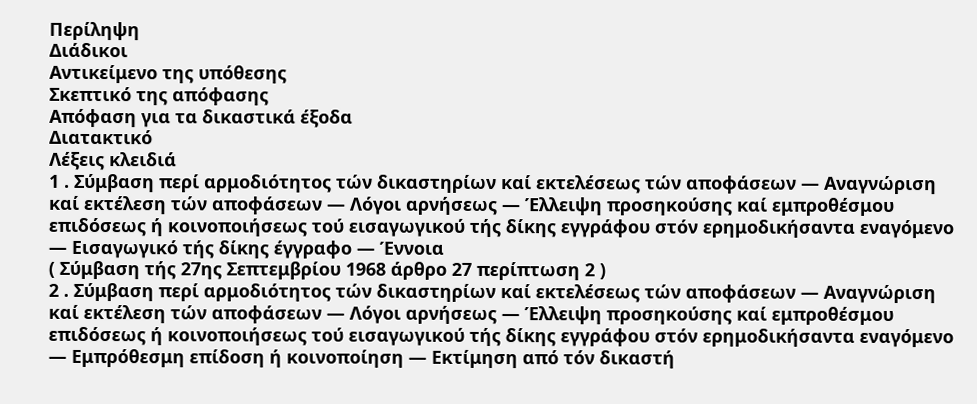Περίληψη
Διάδικοι
Αντικείμενο της υπόθεσης
Σκεπτικό της απόφασης
Απόφαση για τα δικαστικά έξοδα
Διατακτικό
Λέξεις κλειδιά
1 . Σύμβαση περί αρμοδιότητος τών δικαστηρίων καί εκτελέσεως τών αποφάσεων — Αναγνώριση καί εκτέλεση τών αποφάσεων — Λόγοι αρνήσεως — Έλλειψη προσηκούσης καί εμπροθέσμου επιδόσεως ή κοινοποιήσεως τού εισαγωγικού τής δίκης εγγράφου στόν ερημοδικήσαντα εναγόμενο — Εισαγωγικό τής δίκης έγγραφο — Έννοια
( Σύμβαση τής 27ης Σεπτεμβρίου 1968 άρθρο 27 περίπτωση 2 )
2 . Σύμβαση περί αρμοδιότητος τών δικαστηρίων καί εκτελέσεως τών αποφάσεων — Αναγνώριση καί εκτέλεση τών αποφάσεων — Λόγοι αρνήσεως — Έλλειψη προσηκούσης καί εμπροθέσμου επιδόσεως ή κοινοποιήσεως τού εισαγωγικού τής δίκης εγγράφου στόν ερημοδικήσαντα εναγόμενο — Εμπρόθεσμη επίδοση ή κοινοποίηση — Εκτίμηση από τόν δικαστή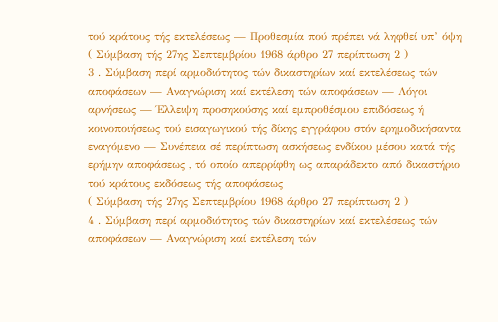τού κράτους τής εκτελέσεως — Προθεσμία πού πρέπει νά ληφθεί υπ’ όψη
( Σύμβαση τής 27ης Σεπτεμβρίου 1968 άρθρο 27 περίπτωση 2 )
3 . Σύμβαση περί αρμοδιότητος τών δικαστηρίων καί εκτελέσεως τών αποφάσεων — Αναγνώριση καί εκτέλεση τών αποφάσεων — Λόγοι αρνήσεως — Έλλειψη προσηκούσης καί εμπροθέσμου επιδόσεως ή κοινοποιήσεως τού εισαγωγικού τής δίκης εγγράφου στόν ερημοδικήσαντα εναγόμενο — Συνέπεια σέ περίπτωση ασκήσεως ενδίκου μέσου κατά τής ερήμην αποφάσεως , τό οποίο απερρίφθη ως απαράδεκτο από δικαστήριο τού κράτους εκδόσεως τής αποφάσεως
( Σύμβαση τής 27ης Σεπτεμβρίου 1968 άρθρο 27 περίπτωση 2 )
4 . Σύμβαση περί αρμοδιότητος τών δικαστηρίων καί εκτελέσεως τών αποφάσεων — Αναγνώριση καί εκτέλεση τών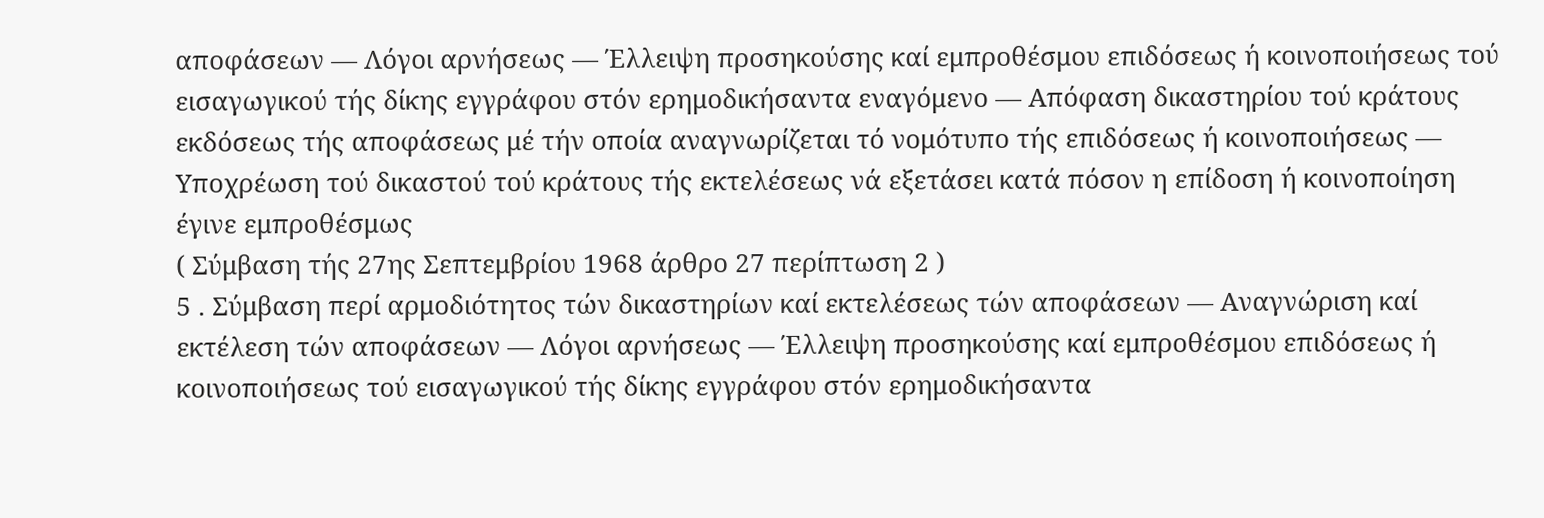αποφάσεων — Λόγοι αρνήσεως — Έλλειψη προσηκούσης καί εμπροθέσμου επιδόσεως ή κοινοποιήσεως τού εισαγωγικού τής δίκης εγγράφου στόν ερημοδικήσαντα εναγόμενο — Απόφαση δικαστηρίου τού κράτους εκδόσεως τής αποφάσεως μέ τήν οποία αναγνωρίζεται τό νομότυπο τής επιδόσεως ή κοινοποιήσεως — Υποχρέωση τού δικαστού τού κράτους τής εκτελέσεως νά εξετάσει κατά πόσον η επίδοση ή κοινοποίηση έγινε εμπροθέσμως
( Σύμβαση τής 27ης Σεπτεμβρίου 1968 άρθρο 27 περίπτωση 2 )
5 . Σύμβαση περί αρμοδιότητος τών δικαστηρίων καί εκτελέσεως τών αποφάσεων — Αναγνώριση καί εκτέλεση τών αποφάσεων — Λόγοι αρνήσεως — Έλλειψη προσηκούσης καί εμπροθέσμου επιδόσεως ή κοινοποιήσεως τού εισαγωγικού τής δίκης εγγράφου στόν ερημοδικήσαντα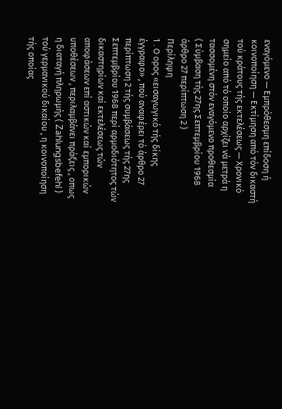εναγόμενο — Εμπρόθεσμη επίδοση ή κοινοποίηση — Εκτίμηση από τόν δικαστή τού κράτους τής εκτελέσεως — Χρονικό σημείο από τό οποίο αρχίζει νά μετρά η τασσομένη στόν εναγόμενο προθεσμία
( Σύμβαση τής 27ης Σεπτεμβρίου 1968 άρθρο 27 περίπτωση 2 )
Περίληψη
1 . Ο ορος «εισαγωγικό τής δίκης έγγραφο» , πού αναφέρει τό άρθρο 27 περίπτωση 2 τής συμβάσεως τής 27ης Σεπτεμβρίου 1968 περί αρμοδιότητος τών δικαστηρίων καί εκτελέσεως τών αποφάσεων επί αστικών καί εμπορικών υποθέσεων , περιλαμβάνει πράξεις , οπως η διαταγή πληρωμής ( Zahlungsbefehl ) τού γερμανικού δικαίου , η κοινοποίηση τής οποίας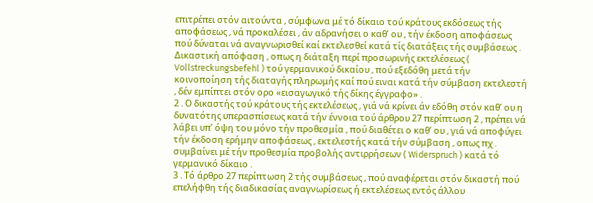επιτρέπει στόν αιτούντα , σύμφωνα μέ τό δίκαιο τού κράτους εκδόσεως τής αποφάσεως , νά προκαλέσει , άν αδρανήσει ο καθ’ ου , τήν έκδοση αποφάσεως πού δύναται νά αναγνωρισθεί καί εκτελεσθεί κατά τίς διατάξεις τής συμβάσεως .
Δικαστική απόφαση , οπως η διάταξη περί προσωρινής εκτελέσεως ( Vollstreckungsbefehl ) τού γερμανικού δικαίου , πού εξεδόθη μετά τήν κοινοποίηση τής διαταγής πληρωμής καί πού ειναι κατά τήν σύμβαση εκτελεστή , δέν εμπίπτει στόν ορο «εισαγωγικό τής δίκης έγγραφο» .
2 . Ο δικαστής τού κράτους τής εκτελέσεως , γιά νά κρίνει άν εδόθη στόν καθ’ ου η δυνατότης υπερασπίσεως κατά τήν έννοια τού άρθρου 27 περίπτωση 2 , πρέπει νά λάβει υπ’ όψη του μόνο τήν προθεσμία , πού διαθέτει ο καθ’ ου , γιά νά αποφύγει τήν έκδοση ερήμην αποφάσεως , εκτελεστής κατά τήν σύμβαση , οπως πχ . συμβαίνει μέ τήν προθεσμία προβολής αντιρρήσεων ( Widerspruch ) κατά τό γερμανικό δίκαιο .
3 . Τό άρθρο 27 περίπτωση 2 τής συμβάσεως , πού αναφέρεται στόν δικαστή πού επελήφθη τής διαδικασίας αναγνωρίσεως ή εκτελέσεως εντός άλλου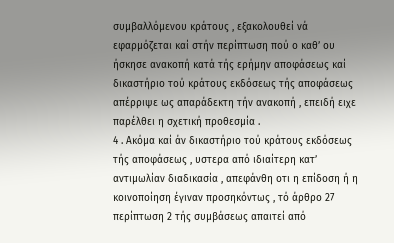συμβαλλόμενου κράτους , εξακολουθεί νά εφαρμόζεται καί στήν περίπτωση πού ο καθ’ ου ήσκησε ανακοπή κατά τής ερήμην αποφάσεως καί δικαστήριο τού κράτους εκδόσεως τής αποφάσεως απέρριψε ως απαράδεκτη τήν ανακοπή , επειδή ειχε παρέλθει η σχετική προθεσμία .
4 . Ακόμα καί άν δικαστήριο τού κράτους εκδόσεως τής αποφάσεως , υστερα από ιδιαίτερη κατ’ αντιμωλίαν διαδικασία , απεφάνθη οτι η επίδοση ή η κοινοποίηση έγιναν προσηκόντως , τό άρθρο 27 περίπτωση 2 τής συμβάσεως απαιτεί από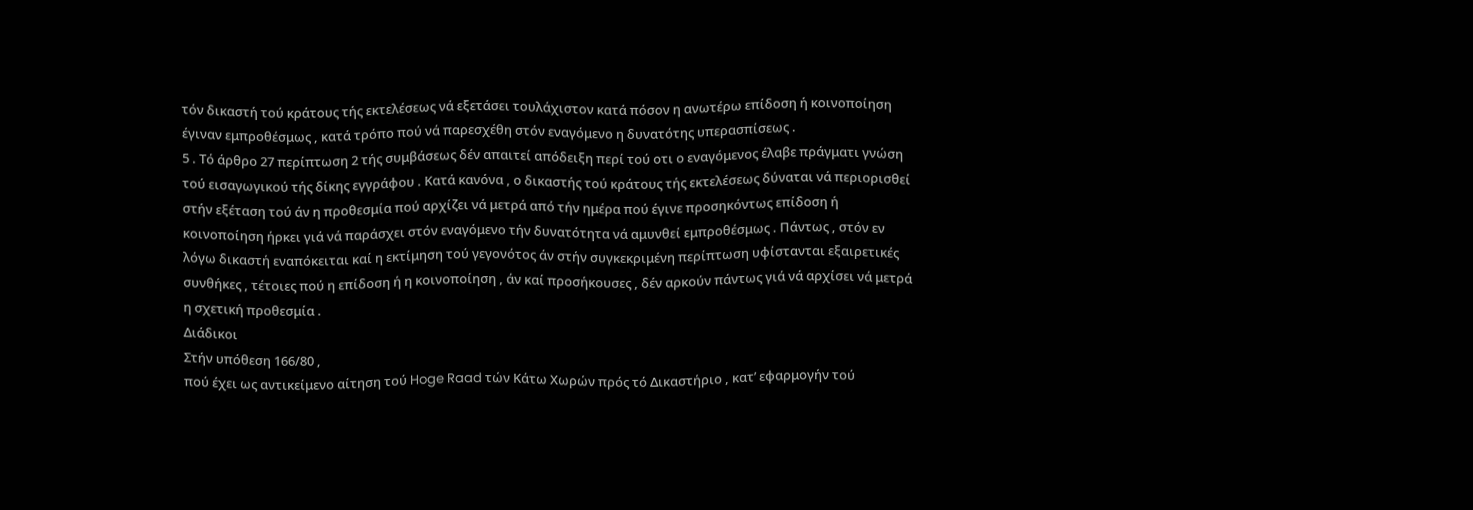τόν δικαστή τού κράτους τής εκτελέσεως νά εξετάσει τουλάχιστον κατά πόσον η ανωτέρω επίδοση ή κοινοποίηση έγιναν εμπροθέσμως , κατά τρόπο πού νά παρεσχέθη στόν εναγόμενο η δυνατότης υπερασπίσεως .
5 . Τό άρθρο 27 περίπτωση 2 τής συμβάσεως δέν απαιτεί απόδειξη περί τού οτι ο εναγόμενος έλαβε πράγματι γνώση τού εισαγωγικού τής δίκης εγγράφου . Κατά κανόνα , ο δικαστής τού κράτους τής εκτελέσεως δύναται νά περιορισθεί στήν εξέταση τού άν η προθεσμία πού αρχίζει νά μετρά από τήν ημέρα πού έγινε προσηκόντως επίδοση ή κοινοποίηση ήρκει γιά νά παράσχει στόν εναγόμενο τήν δυνατότητα νά αμυνθεί εμπροθέσμως . Πάντως , στόν εν λόγω δικαστή εναπόκειται καί η εκτίμηση τού γεγονότος άν στήν συγκεκριμένη περίπτωση υφίστανται εξαιρετικές συνθήκες , τέτοιες πού η επίδοση ή η κοινοποίηση , άν καί προσήκουσες , δέν αρκούν πάντως γιά νά αρχίσει νά μετρά η σχετική προθεσμία .
Διάδικοι
Στήν υπόθεση 166/80 ,
πού έχει ως αντικείμενο αίτηση τού Hoge Raad τών Κάτω Χωρών πρός τό Δικαστήριο , κατ’ εφαρμογήν τού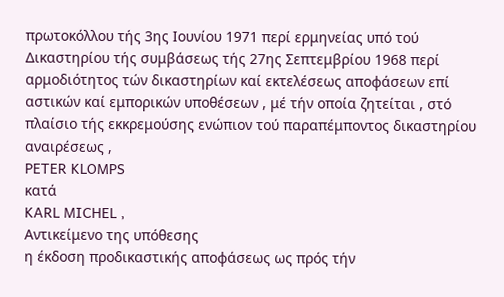πρωτοκόλλου τής 3ης Ιουνίου 1971 περί ερμηνείας υπό τού Δικαστηρίου τής συμβάσεως τής 27ης Σεπτεμβρίου 1968 περί αρμοδιότητος τών δικαστηρίων καί εκτελέσεως αποφάσεων επί αστικών καί εμπορικών υποθέσεων , μέ τήν οποία ζητείται , στό πλαίσιο τής εκκρεμούσης ενώπιον τού παραπέμποντος δικαστηρίου αναιρέσεως ,
PETER KLOMPS
κατά
KARL MICHEL ,
Αντικείμενο της υπόθεσης
η έκδοση προδικαστικής αποφάσεως ως πρός τήν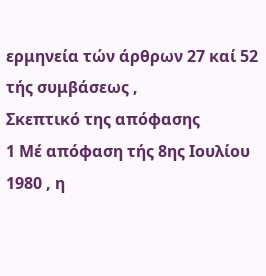ερμηνεία τών άρθρων 27 καί 52 τής συμβάσεως ,
Σκεπτικό της απόφασης
1 Μέ απόφαση τής 8ης Ιουλίου 1980 , η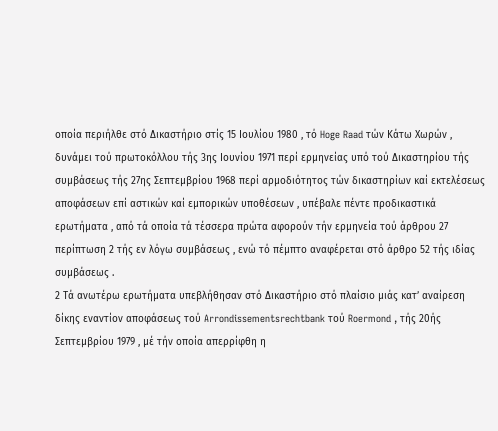οποία περιήλθε στό Δικαστήριο στίς 15 Ιουλίου 1980 , τό Hoge Raad τών Κάτω Χωρών , δυνάμει τού πρωτοκόλλου τής 3ης Ιουνίου 1971 περί ερμηνείας υπό τού Δικαστηρίου τής συμβάσεως τής 27ης Σεπτεμβρίου 1968 περί αρμοδιότητος τών δικαστηρίων καί εκτελέσεως αποφάσεων επί αστικών καί εμπορικών υποθέσεων , υπέβαλε πέντε προδικαστικά ερωτήματα , από τά οποία τά τέσσερα πρώτα αφορούν τήν ερμηνεία τού άρθρου 27 περίπτωση 2 τής εν λόγω συμβάσεως , ενώ τό πέμπτο αναφέρεται στό άρθρο 52 τής ιδίας συμβάσεως .
2 Τά ανωτέρω ερωτήματα υπεβλήθησαν στό Δικαστήριο στό πλαίσιο μιάς κατ’ αναίρεση δίκης εναντίον αποφάσεως τού Arrondissementsrechtbank τού Roermond , τής 20ής Σεπτεμβρίου 1979 , μέ τήν οποία απερρίφθη η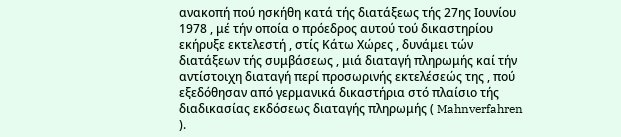ανακοπή πού ησκήθη κατά τής διατάξεως τής 27ης Ιουνίου 1978 , μέ τήν οποία ο πρόεδρος αυτού τού δικαστηρίου εκήρυξε εκτελεστή , στίς Κάτω Χώρες , δυνάμει τών διατάξεων τής συμβάσεως , μιά διαταγή πληρωμής καί τήν αντίστοιχη διαταγή περί προσωρινής εκτελέσεώς της , πού εξεδόθησαν από γερμανικά δικαστήρια στό πλαίσιο τής διαδικασίας εκδόσεως διαταγής πληρωμής ( Mahnverfahren ).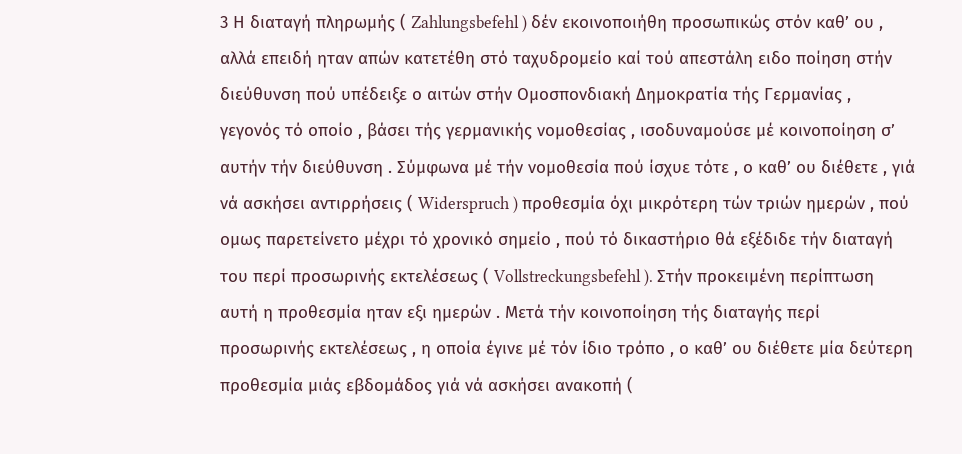3 Η διαταγή πληρωμής ( Zahlungsbefehl ) δέν εκοινοποιήθη προσωπικώς στόν καθ’ ου , αλλά επειδή ηταν απών κατετέθη στό ταχυδρομείο καί τού απεστάλη ειδο ποίηση στήν διεύθυνση πού υπέδειξε ο αιτών στήν Ομοσπονδιακή Δημοκρατία τής Γερμανίας , γεγονός τό οποίο , βάσει τής γερμανικής νομοθεσίας , ισοδυναμούσε μέ κοινοποίηση σ’ αυτήν τήν διεύθυνση . Σύμφωνα μέ τήν νομοθεσία πού ίσχυε τότε , ο καθ’ ου διέθετε , γιά νά ασκήσει αντιρρήσεις ( Widerspruch ) προθεσμία όχι μικρότερη τών τριών ημερών , πού ομως παρετείνετο μέχρι τό χρονικό σημείο , πού τό δικαστήριο θά εξέδιδε τήν διαταγή του περί προσωρινής εκτελέσεως ( Vollstreckungsbefehl ). Στήν προκειμένη περίπτωση αυτή η προθεσμία ηταν εξι ημερών . Μετά τήν κοινοποίηση τής διαταγής περί προσωρινής εκτελέσεως , η οποία έγινε μέ τόν ίδιο τρόπο , ο καθ’ ου διέθετε μία δεύτερη προθεσμία μιάς εβδομάδος γιά νά ασκήσει ανακοπή (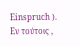Einspruch ).
Εν τούτοις ,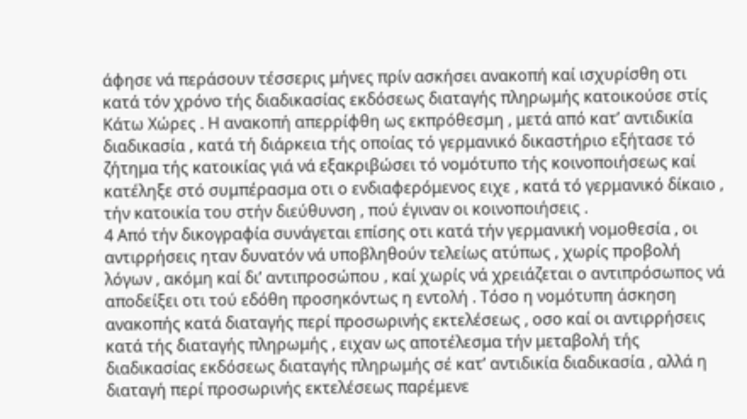άφησε νά περάσουν τέσσερις μήνες πρίν ασκήσει ανακοπή καί ισχυρίσθη οτι κατά τόν χρόνο τής διαδικασίας εκδόσεως διαταγής πληρωμής κατοικούσε στίς Κάτω Χώρες . Η ανακοπή απερρίφθη ως εκπρόθεσμη , μετά από κατ’ αντιδικία διαδικασία , κατά τή διάρκεια τής οποίας τό γερμανικό δικαστήριο εξήτασε τό ζήτημα τής κατοικίας γιά νά εξακριβώσει τό νομότυπο τής κοινοποιήσεως καί κατέληξε στό συμπέρασμα οτι ο ενδιαφερόμενος ειχε , κατά τό γερμανικό δίκαιο , τήν κατοικία του στήν διεύθυνση , πού έγιναν οι κοινοποιήσεις .
4 Από τήν δικογραφία συνάγεται επίσης οτι κατά τήν γερμανική νομοθεσία , οι αντιρρήσεις ηταν δυνατόν νά υποβληθούν τελείως ατύπως , χωρίς προβολή λόγων , ακόμη καί δι’ αντιπροσώπου , καί χωρίς νά χρειάζεται ο αντιπρόσωπος νά αποδείξει οτι τού εδόθη προσηκόντως η εντολή . Τόσο η νομότυπη άσκηση ανακοπής κατά διαταγής περί προσωρινής εκτελέσεως , οσο καί οι αντιρρήσεις κατά τής διαταγής πληρωμής , ειχαν ως αποτέλεσμα τήν μεταβολή τής διαδικασίας εκδόσεως διαταγής πληρωμής σέ κατ’ αντιδικία διαδικασία , αλλά η διαταγή περί προσωρινής εκτελέσεως παρέμενε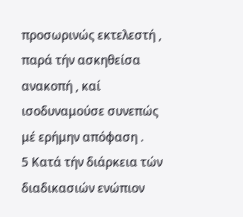προσωρινώς εκτελεστή , παρά τήν ασκηθείσα ανακοπή , καί ισοδυναμούσε συνεπώς μέ ερήμην απόφαση .
5 Κατά τήν διάρκεια τών διαδικασιών ενώπιον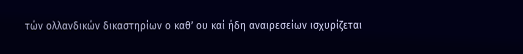τών ολλανδικών δικαστηρίων ο καθ’ ου καί ήδη αναιρεσείων ισχυρίζεται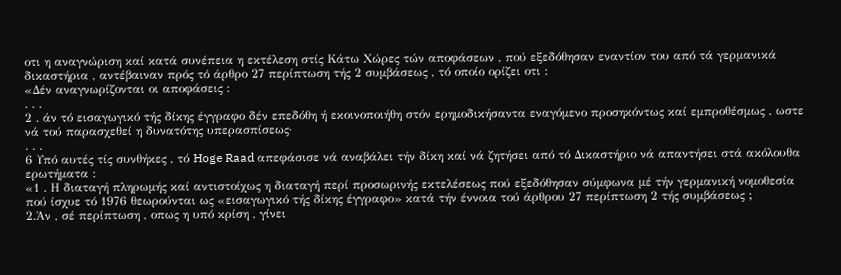οτι η αναγνώριση καί κατά συνέπεια η εκτέλεση στίς Κάτω Χώρες τών αποφάσεων , πού εξεδόθησαν εναντίον του από τά γερμανικά δικαστήρια , αντέβαιναν πρός τό άρθρο 27 περίπτωση τής 2 συμβάσεως , τό οποίο ορίζει οτι :
«Δέν αναγνωρίζονται οι αποφάσεις :
. . .
2 . άν τό εισαγωγικό τής δίκης έγγραφο δέν επεδόθη ή εκοινοποιήθη στόν ερημοδικήσαντα εναγόμενο προσηκόντως καί εμπροθέσμως , ωστε νά τού παρασχεθεί η δυνατότης υπερασπίσεως·
. . .
6 Υπό αυτές τίς συνθήκες , τό Hoge Raad απεφάσισε νά αναβάλει τήν δίκη καί νά ζητήσει από τό Δικαστήριο νά απαντήσει στά ακόλουθα ερωτήματα :
«1 . Η διαταγή πληρωμής καί αντιστοίχως η διαταγή περί προσωρινής εκτελέσεως πού εξεδόθησαν σύμφωνα μέ τήν γερμανική νομοθεσία πού ίσχυε τό 1976 θεωρούνται ως «εισαγωγικό τής δίκης έγγραφο» κατά τήν έννοια τού άρθρου 27 περίπτωση 2 τής συμβάσεως ;
2.Άν , σέ περίπτωση , οπως η υπό κρίση , γίνει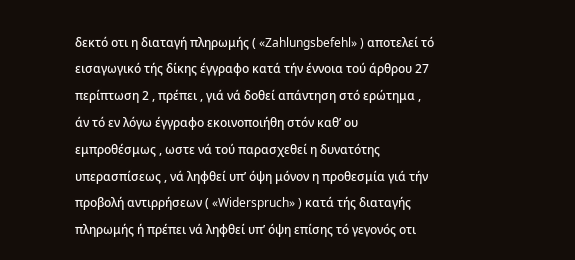δεκτό οτι η διαταγή πληρωμής ( «Zahlungsbefehl» ) αποτελεί τό εισαγωγικό τής δίκης έγγραφο κατά τήν έννοια τού άρθρου 27 περίπτωση 2 , πρέπει , γιά νά δοθεί απάντηση στό ερώτημα , άν τό εν λόγω έγγραφο εκοινοποιήθη στόν καθ’ ου εμπροθέσμως , ωστε νά τού παρασχεθεί η δυνατότης υπερασπίσεως , νά ληφθεί υπ’ όψη μόνον η προθεσμία γιά τήν προβολή αντιρρήσεων ( «Widerspruch» ) κατά τής διαταγής πληρωμής ή πρέπει νά ληφθεί υπ’ όψη επίσης τό γεγονός οτι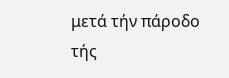μετά τήν πάροδο τής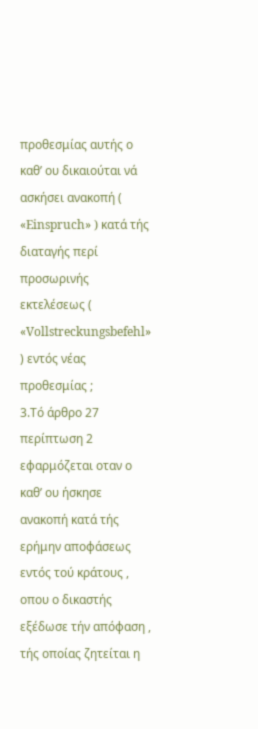προθεσμίας αυτής ο καθ’ ου δικαιούται νά ασκήσει ανακοπή ( «Einspruch» ) κατά τής διαταγής περί προσωρινής εκτελέσεως ( «Vollstreckungsbefehl» ) εντός νέας προθεσμίας ;
3.Τό άρθρο 27 περίπτωση 2 εφαρμόζεται οταν ο καθ’ ου ήσκησε ανακοπή κατά τής ερήμην αποφάσεως εντός τού κράτους , οπου ο δικαστής εξέδωσε τήν απόφαση , τής οποίας ζητείται η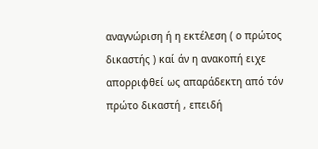αναγνώριση ή η εκτέλεση ( ο πρώτος δικαστής ) καί άν η ανακοπή ειχε απορριφθεί ως απαράδεκτη από τόν πρώτο δικαστή , επειδή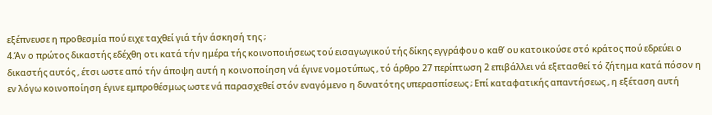εξέπνευσε η προθεσμία πού ειχε ταχθεί γιά τήν άσκησή της ;
4.Άν ο πρώτος δικαστής εδέχθη οτι κατά τήν ημέρα τής κοινοποιήσεως τού εισαγωγικού τής δίκης εγγράφου ο καθ’ ου κατοικούσε στό κράτος πού εδρεύει ο δικαστής αυτός , έτσι ωστε από τήν άποψη αυτή η κοινοποίηση νά έγινε νομοτύπως , τό άρθρο 27 περίπτωση 2 επιβάλλει νά εξετασθεί τό ζήτημα κατά πόσον η εν λόγω κοινοποίηση έγινε εμπροθέσμως ωστε νά παρασχεθεί στόν εναγόμενο η δυνατότης υπερασπίσεως ; Επί καταφατικής απαντήσεως , η εξέταση αυτή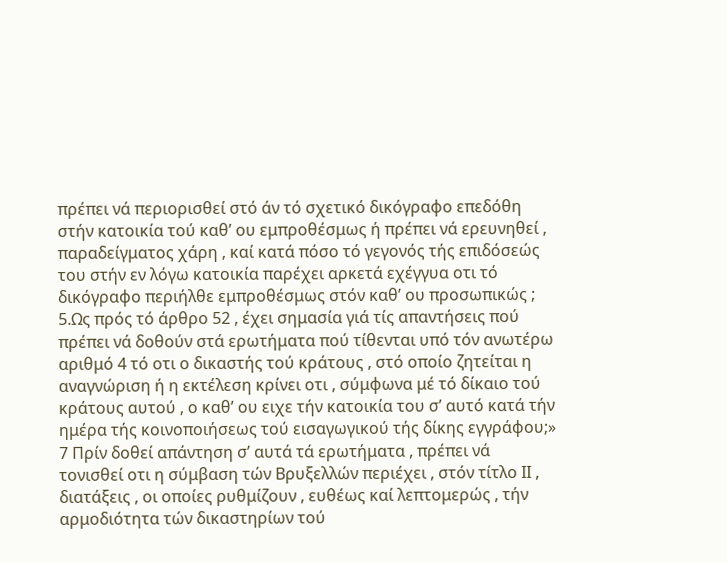πρέπει νά περιορισθεί στό άν τό σχετικό δικόγραφο επεδόθη στήν κατοικία τού καθ’ ου εμπροθέσμως ή πρέπει νά ερευνηθεί , παραδείγματος χάρη , καί κατά πόσο τό γεγονός τής επιδόσεώς του στήν εν λόγω κατοικία παρέχει αρκετά εχέγγυα οτι τό δικόγραφο περιήλθε εμπροθέσμως στόν καθ’ ου προσωπικώς ;
5.Ως πρός τό άρθρο 52 , έχει σημασία γιά τίς απαντήσεις πού πρέπει νά δοθούν στά ερωτήματα πού τίθενται υπό τόν ανωτέρω αριθμό 4 τό οτι ο δικαστής τού κράτους , στό οποίο ζητείται η αναγνώριση ή η εκτέλεση κρίνει οτι , σύμφωνα μέ τό δίκαιο τού κράτους αυτού , ο καθ’ ου ειχε τήν κατοικία του σ’ αυτό κατά τήν ημέρα τής κοινοποιήσεως τού εισαγωγικού τής δίκης εγγράφου;»
7 Πρίν δοθεί απάντηση σ’ αυτά τά ερωτήματα , πρέπει νά τονισθεί οτι η σύμβαση τών Βρυξελλών περιέχει , στόν τίτλο ΙΙ , διατάξεις , οι οποίες ρυθμίζουν , ευθέως καί λεπτομερώς , τήν αρμοδιότητα τών δικαστηρίων τού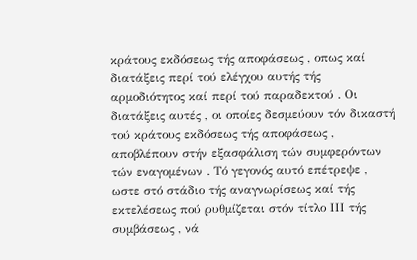κράτους εκδόσεως τής αποφάσεως , οπως καί διατάξεις περί τού ελέγχου αυτής τής αρμοδιότητος καί περί τού παραδεκτού . Οι διατάξεις αυτές , οι οποίες δεσμεύουν τόν δικαστή τού κράτους εκδόσεως τής αποφάσεως , αποβλέπουν στήν εξασφάλιση τών συμφερόντων τών εναγομένων . Τό γεγονός αυτό επέτρεψε , ωστε στό στάδιο τής αναγνωρίσεως καί τής εκτελέσεως πού ρυθμίζεται στόν τίτλο ΙΙΙ τής συμβάσεως , νά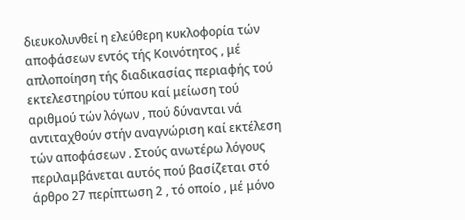διευκολυνθεί η ελεύθερη κυκλοφορία τών αποφάσεων εντός τής Κοινότητος , μέ απλοποίηση τής διαδικασίας περιαφής τού εκτελεστηρίου τύπου καί μείωση τού αριθμού τών λόγων , πού δύνανται νά αντιταχθούν στήν αναγνώριση καί εκτέλεση τών αποφάσεων . Στούς ανωτέρω λόγους περιλαμβάνεται αυτός πού βασίζεται στό άρθρο 27 περίπτωση 2 , τό οποίο , μέ μόνο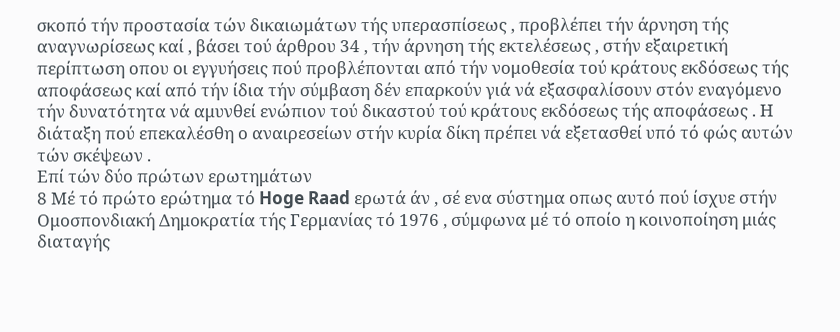σκοπό τήν προστασία τών δικαιωμάτων τής υπερασπίσεως , προβλέπει τήν άρνηση τής αναγνωρίσεως καί , βάσει τού άρθρου 34 , τήν άρνηση τής εκτελέσεως , στήν εξαιρετική περίπτωση οπου οι εγγυήσεις πού προβλέπονται από τήν νομοθεσία τού κράτους εκδόσεως τής αποφάσεως καί από τήν ίδια τήν σύμβαση δέν επαρκούν γιά νά εξασφαλίσουν στόν εναγόμενο τήν δυνατότητα νά αμυνθεί ενώπιον τού δικαστού τού κράτους εκδόσεως τής αποφάσεως . Η διάταξη πού επεκαλέσθη ο αναιρεσείων στήν κυρία δίκη πρέπει νά εξετασθεί υπό τό φώς αυτών τών σκέψεων .
Επί τών δύο πρώτων ερωτημάτων
8 Μέ τό πρώτο ερώτημα τό Hoge Raad ερωτά άν , σέ ενα σύστημα οπως αυτό πού ίσχυε στήν Ομοσπονδιακή Δημοκρατία τής Γερμανίας τό 1976 , σύμφωνα μέ τό οποίο η κοινοποίηση μιάς διαταγής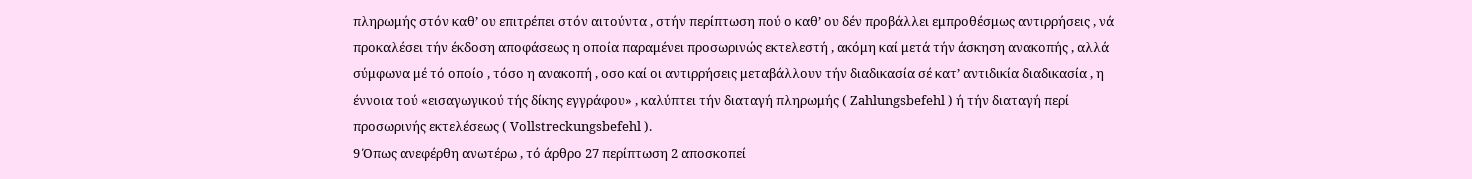πληρωμής στόν καθ’ ου επιτρέπει στόν αιτούντα , στήν περίπτωση πού ο καθ’ ου δέν προβάλλει εμπροθέσμως αντιρρήσεις , νά προκαλέσει τήν έκδοση αποφάσεως η οποία παραμένει προσωρινώς εκτελεστή , ακόμη καί μετά τήν άσκηση ανακοπής , αλλά σύμφωνα μέ τό οποίο , τόσο η ανακοπή , οσο καί οι αντιρρήσεις μεταβάλλουν τήν διαδικασία σέ κατ’ αντιδικία διαδικασία , η έννοια τού «εισαγωγικού τής δίκης εγγράφου» , καλύπτει τήν διαταγή πληρωμής ( Zahlungsbefehl ) ή τήν διαταγή περί προσωρινής εκτελέσεως ( Vollstreckungsbefehl ).
9 Όπως ανεφέρθη ανωτέρω , τό άρθρο 27 περίπτωση 2 αποσκοπεί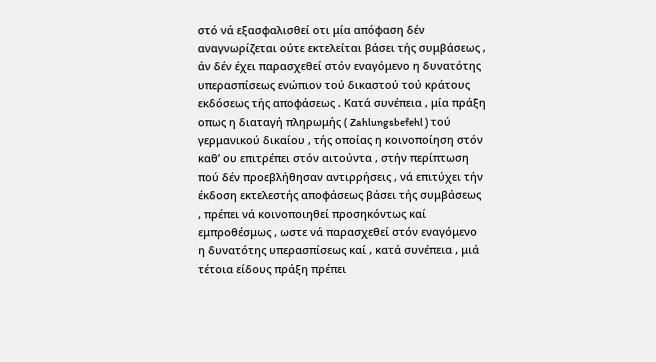στό νά εξασφαλισθεί οτι μία απόφαση δέν αναγνωρίζεται ούτε εκτελείται βάσει τής συμβάσεως , άν δέν έχει παρασχεθεί στόν εναγόμενο η δυνατότης υπερασπίσεως ενώπιον τού δικαστού τού κράτους εκδόσεως τής αποφάσεως . Κατά συνέπεια , μία πράξη οπως η διαταγή πληρωμής ( Zahlungsbefehl ) τού γερμανικού δικαίου , τής οποίας η κοινοποίηση στόν καθ’ ου επιτρέπει στόν αιτούντα , στήν περίπτωση πού δέν προεβλήθησαν αντιρρήσεις , νά επιτύχει τήν έκδοση εκτελεστής αποφάσεως βάσει τής συμβάσεως , πρέπει νά κοινοποιηθεί προσηκόντως καί εμπροθέσμως , ωστε νά παρασχεθεί στόν εναγόμενο η δυνατότης υπερασπίσεως καί , κατά συνέπεια , μιά τέτοια είδους πράξη πρέπει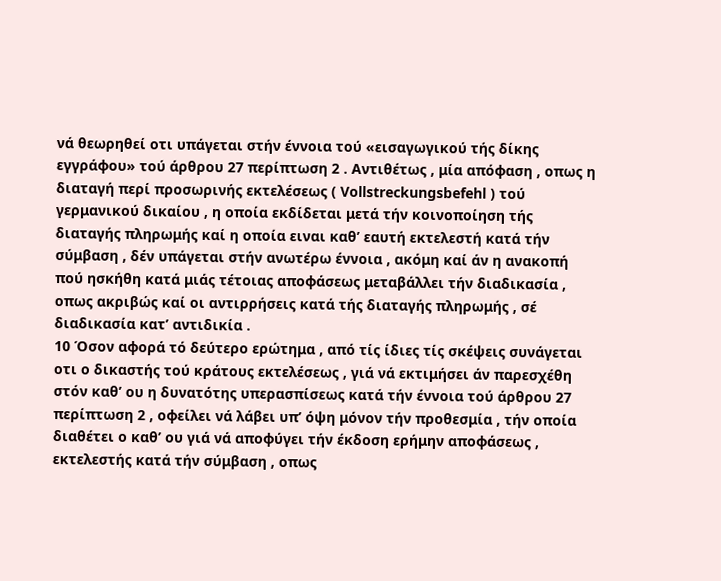νά θεωρηθεί οτι υπάγεται στήν έννοια τού «εισαγωγικού τής δίκης εγγράφου» τού άρθρου 27 περίπτωση 2 . Αντιθέτως , μία απόφαση , οπως η διαταγή περί προσωρινής εκτελέσεως ( Vollstreckungsbefehl ) τού γερμανικού δικαίου , η οποία εκδίδεται μετά τήν κοινοποίηση τής διαταγής πληρωμής καί η οποία ειναι καθ’ εαυτή εκτελεστή κατά τήν σύμβαση , δέν υπάγεται στήν ανωτέρω έννοια , ακόμη καί άν η ανακοπή πού ησκήθη κατά μιάς τέτοιας αποφάσεως μεταβάλλει τήν διαδικασία , οπως ακριβώς καί οι αντιρρήσεις κατά τής διαταγής πληρωμής , σέ διαδικασία κατ’ αντιδικία .
10 Όσον αφορά τό δεύτερο ερώτημα , από τίς ίδιες τίς σκέψεις συνάγεται οτι ο δικαστής τού κράτους εκτελέσεως , γιά νά εκτιμήσει άν παρεσχέθη στόν καθ’ ου η δυνατότης υπερασπίσεως κατά τήν έννοια τού άρθρου 27 περίπτωση 2 , οφείλει νά λάβει υπ’ όψη μόνον τήν προθεσμία , τήν οποία διαθέτει ο καθ’ ου γιά νά αποφύγει τήν έκδοση ερήμην αποφάσεως , εκτελεστής κατά τήν σύμβαση , οπως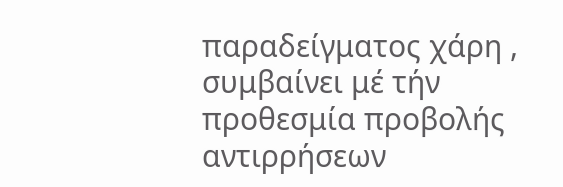παραδείγματος χάρη , συμβαίνει μέ τήν προθεσμία προβολής αντιρρήσεων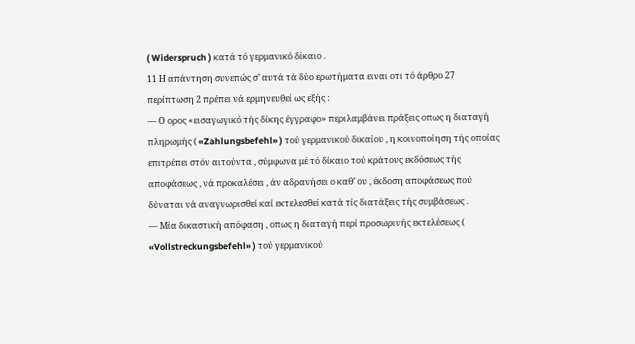( Widerspruch ) κατά τό γερμανικό δίκαιο .
11 Η απάντηση συνεπώς σ’ αυτά τά δύο ερωτήματα ειναι οτι τό άρθρο 27 περίπτωση 2 πρέπει νά ερμηνευθεί ως εξής :
— Ο ορος «εισαγωγικό τής δίκης έγγραφο» περιλαμβάνει πράξεις οπως η διαταγή πληρωμής ( «Zahlungsbefehl» ) τού γερμανικού δικαίου , η κοινοποίηση τής οποίας επιτρέπει στόν αιτούντα , σύμφωνα μέ τό δίκαιο τού κράτους εκδόσεως τής αποφάσεως , νά προκαλέσει , άν αδρανήσει ο καθ’ ου , έκδοση αποφάσεως πού δύναται νά αναγνωρισθεί καί εκτελεσθεί κατά τίς διατάξεις τής συμβάσεως .
— Μία δικαστική απόφαση , οπως η διαταγή περί προσωρινής εκτελέσεως ( «Vollstreckungsbefehl» ) τού γερμανικού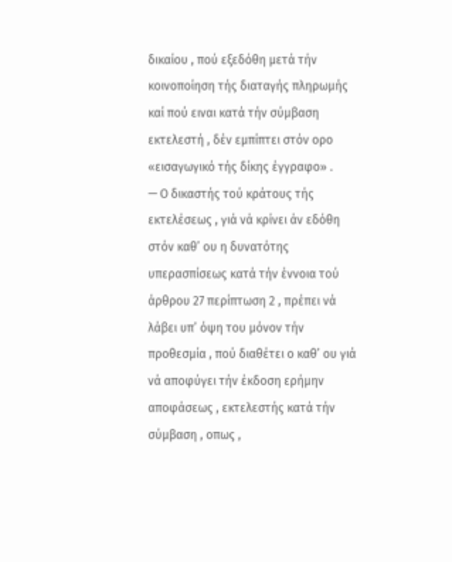δικαίου , πού εξεδόθη μετά τήν κοινοποίηση τής διαταγής πληρωμής καί πού ειναι κατά τήν σύμβαση εκτελεστή , δέν εμπίπτει στόν ορο «εισαγωγικό τής δίκης έγγραφο» .
— Ο δικαστής τού κράτους τής εκτελέσεως , γιά νά κρίνει άν εδόθη στόν καθ’ ου η δυνατότης υπερασπίσεως κατά τήν έννοια τού άρθρου 27 περίπτωση 2 , πρέπει νά λάβει υπ’ όψη του μόνον τήν προθεσμία , πού διαθέτει ο καθ’ ου γιά νά αποφύγει τήν έκδοση ερήμην αποφάσεως , εκτελεστής κατά τήν σύμβαση , οπως ,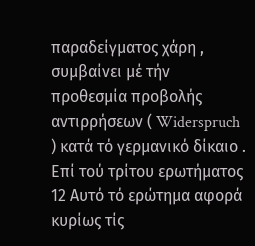παραδείγματος χάρη , συμβαίνει μέ τήν προθεσμία προβολής αντιρρήσεων ( Widerspruch ) κατά τό γερμανικό δίκαιο .
Επί τού τρίτου ερωτήματος
12 Αυτό τό ερώτημα αφορά κυρίως τίς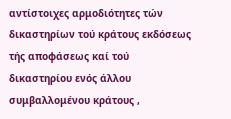αντίστοιχες αρμοδιότητες τών δικαστηρίων τού κράτους εκδόσεως τής αποφάσεως καί τού δικαστηρίου ενός άλλου συμβαλλομένου κράτους ,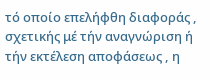τό οποίο επελήφθη διαφοράς , σχετικής μέ τήν αναγνώριση ή τήν εκτέλεση αποφάσεως , η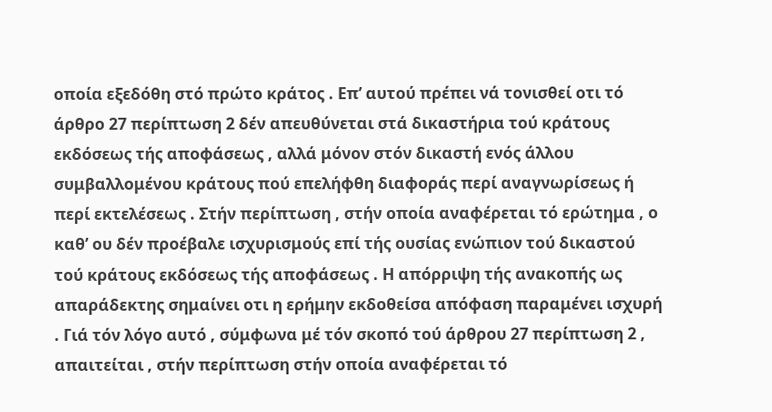οποία εξεδόθη στό πρώτο κράτος . Επ’ αυτού πρέπει νά τονισθεί οτι τό άρθρο 27 περίπτωση 2 δέν απευθύνεται στά δικαστήρια τού κράτους εκδόσεως τής αποφάσεως , αλλά μόνον στόν δικαστή ενός άλλου συμβαλλομένου κράτους πού επελήφθη διαφοράς περί αναγνωρίσεως ή περί εκτελέσεως . Στήν περίπτωση , στήν οποία αναφέρεται τό ερώτημα , ο καθ’ ου δέν προέβαλε ισχυρισμούς επί τής ουσίας ενώπιον τού δικαστού τού κράτους εκδόσεως τής αποφάσεως . Η απόρριψη τής ανακοπής ως απαράδεκτης σημαίνει οτι η ερήμην εκδοθείσα απόφαση παραμένει ισχυρή . Γιά τόν λόγο αυτό , σύμφωνα μέ τόν σκοπό τού άρθρου 27 περίπτωση 2 , απαιτείται , στήν περίπτωση στήν οποία αναφέρεται τό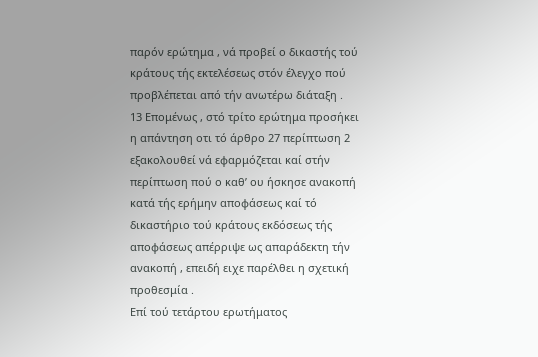παρόν ερώτημα , νά προβεί ο δικαστής τού κράτους τής εκτελέσεως στόν έλεγχο πού προβλέπεται από τήν ανωτέρω διάταξη .
13 Επομένως , στό τρίτο ερώτημα προσήκει η απάντηση οτι τό άρθρο 27 περίπτωση 2 εξακολουθεί νά εφαρμόζεται καί στήν περίπτωση πού ο καθ’ ου ήσκησε ανακοπή κατά τής ερήμην αποφάσεως καί τό δικαστήριο τού κράτους εκδόσεως τής αποφάσεως απέρριψε ως απαράδεκτη τήν ανακοπή , επειδή ειχε παρέλθει η σχετική προθεσμία .
Επί τού τετάρτου ερωτήματος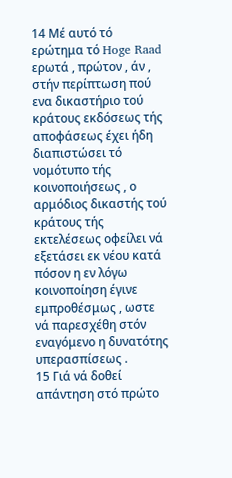14 Μέ αυτό τό ερώτημα τό Hoge Raad ερωτά , πρώτον , άν , στήν περίπτωση πού ενα δικαστήριο τού κράτους εκδόσεως τής αποφάσεως έχει ήδη διαπιστώσει τό νομότυπο τής κοινοποιήσεως , ο αρμόδιος δικαστής τού κράτους τής εκτελέσεως οφείλει νά εξετάσει εκ νέου κατά πόσον η εν λόγω κοινοποίηση έγινε εμπροθέσμως , ωστε νά παρεσχέθη στόν εναγόμενο η δυνατότης υπερασπίσεως .
15 Γιά νά δοθεί απάντηση στό πρώτο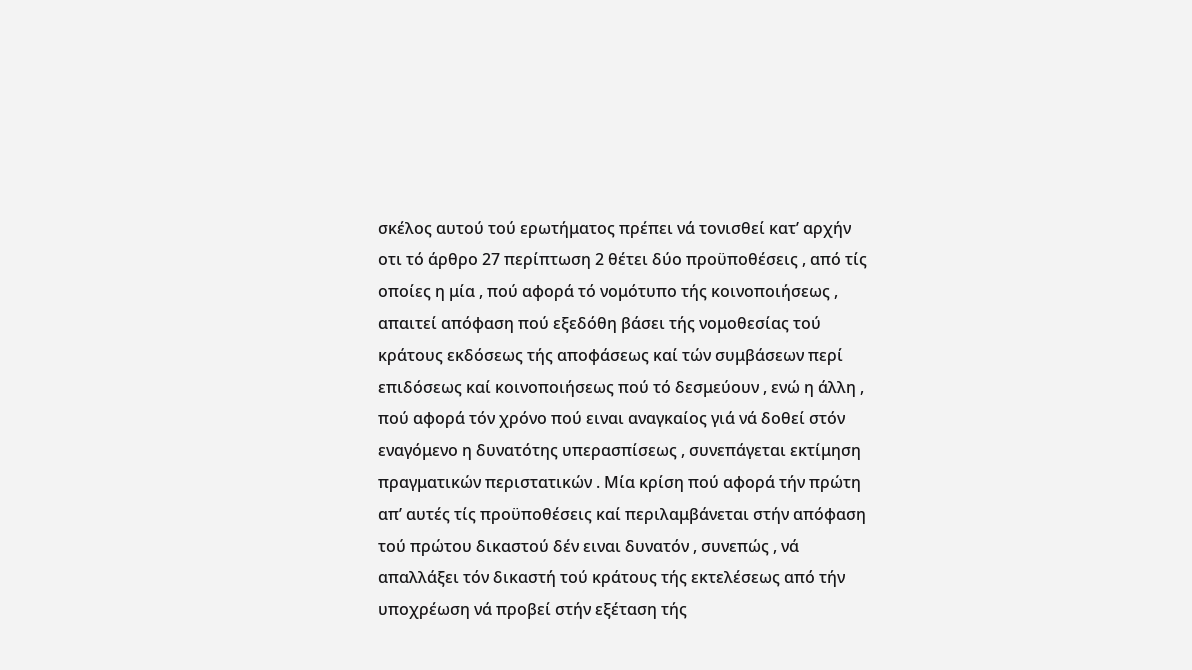σκέλος αυτού τού ερωτήματος πρέπει νά τονισθεί κατ’ αρχήν οτι τό άρθρο 27 περίπτωση 2 θέτει δύο προϋποθέσεις , από τίς οποίες η μία , πού αφορά τό νομότυπο τής κοινοποιήσεως , απαιτεί απόφαση πού εξεδόθη βάσει τής νομοθεσίας τού κράτους εκδόσεως τής αποφάσεως καί τών συμβάσεων περί επιδόσεως καί κοινοποιήσεως πού τό δεσμεύουν , ενώ η άλλη , πού αφορά τόν χρόνο πού ειναι αναγκαίος γιά νά δοθεί στόν εναγόμενο η δυνατότης υπερασπίσεως , συνεπάγεται εκτίμηση πραγματικών περιστατικών . Μία κρίση πού αφορά τήν πρώτη απ’ αυτές τίς προϋποθέσεις καί περιλαμβάνεται στήν απόφαση τού πρώτου δικαστού δέν ειναι δυνατόν , συνεπώς , νά απαλλάξει τόν δικαστή τού κράτους τής εκτελέσεως από τήν υποχρέωση νά προβεί στήν εξέταση τής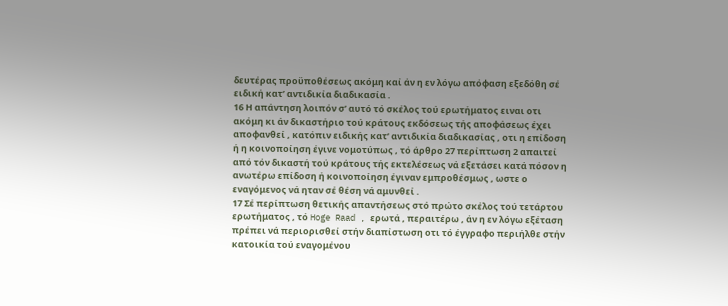δευτέρας προϋποθέσεως ακόμη καί άν η εν λόγω απόφαση εξεδόθη σέ ειδική κατ’ αντιδικία διαδικασία .
16 Η απάντηση λοιπόν σ’ αυτό τό σκέλος τού ερωτήματος ειναι οτι ακόμη κι άν δικαστήριο τού κράτους εκδόσεως τής αποφάσεως έχει αποφανθεί , κατόπιν ειδικής κατ’ αντιδικία διαδικασίας , οτι η επίδοση ή η κοινοποίηση έγινε νομοτύπως , τό άρθρο 27 περίπτωση 2 απαιτεί από τόν δικαστή τού κράτους τής εκτελέσεως νά εξετάσει κατά πόσον η ανωτέρω επίδοση ή κοινοποίηση έγιναν εμπροθέσμως , ωστε ο εναγόμενος νά ηταν σέ θέση νά αμυνθεί .
17 Σέ περίπτωση θετικής απαντήσεως στό πρώτο σκέλος τού τετάρτου ερωτήματος , τό Hoge Raad , ερωτά , περαιτέρω , άν η εν λόγω εξέταση πρέπει νά περιορισθεί στήν διαπίστωση οτι τό έγγραφο περιήλθε στήν κατοικία τού εναγομένου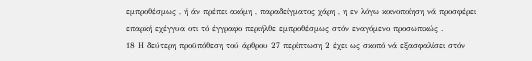εμπροθέσμως , ή άν πρέπει ακόμη , παραδείγματος χάρη , η εν λόγω κοινοποίηση νά προσφέρει επαρκή εχέγγυα οτι τό έγγραφο περιήλθε εμπροθέσμως στόν εναγόμενο προσωπικώς .
18 Η δεύτερη προϋπόθεση τού άρθρου 27 περίπτωση 2 έχει ως σκοπό νά εξασφαλίσει στόν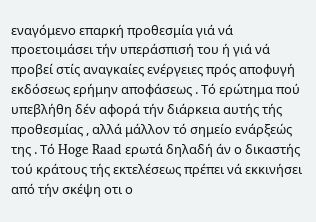εναγόμενο επαρκή προθεσμία γιά νά προετοιμάσει τήν υπεράσπισή του ή γιά νά προβεί στίς αναγκαίες ενέργειες πρός αποφυγή εκδόσεως ερήμην αποφάσεως . Τό ερώτημα πού υπεβλήθη δέν αφορά τήν διάρκεια αυτής τής προθεσμίας , αλλά μάλλον τό σημείο ενάρξεώς της . Τό Hoge Raad ερωτά δηλαδή άν ο δικαστής τού κράτους τής εκτελέσεως πρέπει νά εκκινήσει από τήν σκέψη οτι ο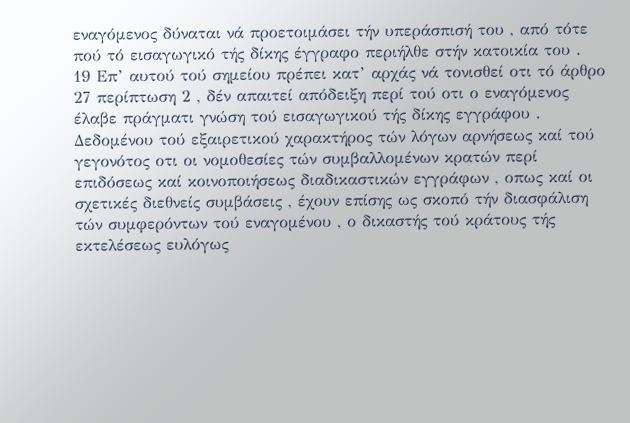εναγόμενος δύναται νά προετοιμάσει τήν υπεράσπισή του , από τότε πού τό εισαγωγικό τής δίκης έγγραφο περιήλθε στήν κατοικία του .
19 Επ’ αυτού τού σημείου πρέπει κατ’ αρχάς νά τονισθεί οτι τό άρθρο 27 περίπτωση 2 , δέν απαιτεί απόδειξη περί τού οτι ο εναγόμενος έλαβε πράγματι γνώση τού εισαγωγικού τής δίκης εγγράφου . Δεδομένου τού εξαιρετικού χαρακτήρος τών λόγων αρνήσεως καί τού γεγονότος οτι οι νομοθεσίες τών συμβαλλομένων κρατών περί επιδόσεως καί κοινοποιήσεως διαδικαστικών εγγράφων , οπως καί οι σχετικές διεθνείς συμβάσεις , έχουν επίσης ως σκοπό τήν διασφάλιση τών συμφερόντων τού εναγομένου , ο δικαστής τού κράτους τής εκτελέσεως ευλόγως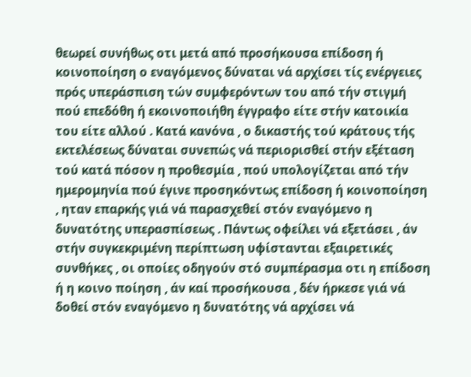θεωρεί συνήθως οτι μετά από προσήκουσα επίδοση ή κοινοποίηση ο εναγόμενος δύναται νά αρχίσει τίς ενέργειες πρός υπεράσπιση τών συμφερόντων του από τήν στιγμή πού επεδόθη ή εκοινοποιήθη έγγραφο είτε στήν κατοικία του είτε αλλού . Κατά κανόνα , ο δικαστής τού κράτους τής εκτελέσεως δύναται συνεπώς νά περιορισθεί στήν εξέταση τού κατά πόσον η προθεσμία , πού υπολογίζεται από τήν ημερομηνία πού έγινε προσηκόντως επίδοση ή κοινοποίηση , ηταν επαρκής γιά νά παρασχεθεί στόν εναγόμενο η δυνατότης υπερασπίσεως . Πάντως οφείλει νά εξετάσει , άν στήν συγκεκριμένη περίπτωση υφίστανται εξαιρετικές συνθήκες , οι οποίες οδηγούν στό συμπέρασμα οτι η επίδοση ή η κοινο ποίηση , άν καί προσήκουσα , δέν ήρκεσε γιά νά δοθεί στόν εναγόμενο η δυνατότης νά αρχίσει νά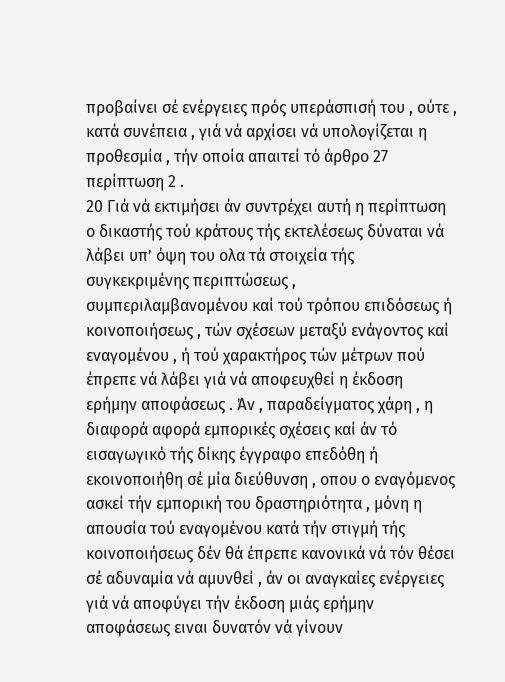προβαίνει σέ ενέργειες πρός υπεράσπισή του , ούτε , κατά συνέπεια , γιά νά αρχίσει νά υπολογίζεται η προθεσμία , τήν οποία απαιτεί τό άρθρο 27 περίπτωση 2 .
20 Γιά νά εκτιμήσει άν συντρέχει αυτή η περίπτωση ο δικαστής τού κράτους τής εκτελέσεως δύναται νά λάβει υπ’ όψη του ολα τά στοιχεία τής συγκεκριμένης περιπτώσεως , συμπεριλαμβανομένου καί τού τρόπου επιδόσεως ή κοινοποιήσεως , τών σχέσεων μεταξύ ενάγοντος καί εναγομένου , ή τού χαρακτήρος τών μέτρων πού έπρεπε νά λάβει γιά νά αποφευχθεί η έκδοση ερήμην αποφάσεως . Άν , παραδείγματος χάρη , η διαφορά αφορά εμπορικές σχέσεις καί άν τό εισαγωγικό τής δίκης έγγραφο επεδόθη ή εκοινοποιήθη σέ μία διεύθυνση , οπου ο εναγόμενος ασκεί τήν εμπορική του δραστηριότητα , μόνη η απουσία τού εναγομένου κατά τήν στιγμή τής κοινοποιήσεως δέν θά έπρεπε κανονικά νά τόν θέσει σέ αδυναμία νά αμυνθεί , άν οι αναγκαίες ενέργειες γιά νά αποφύγει τήν έκδοση μιάς ερήμην αποφάσεως ειναι δυνατόν νά γίνουν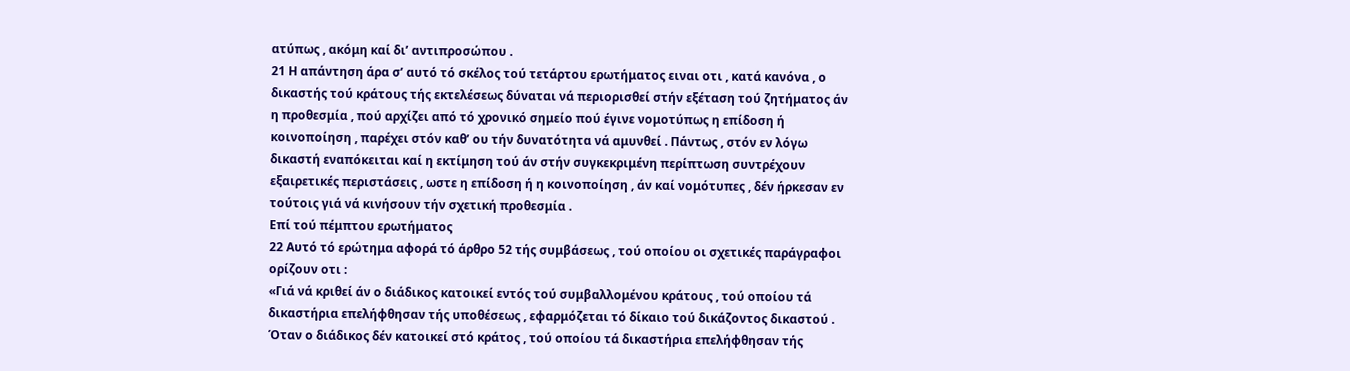ατύπως , ακόμη καί δι’ αντιπροσώπου .
21 Η απάντηση άρα σ’ αυτό τό σκέλος τού τετάρτου ερωτήματος ειναι οτι , κατά κανόνα , ο δικαστής τού κράτους τής εκτελέσεως δύναται νά περιορισθεί στήν εξέταση τού ζητήματος άν η προθεσμία , πού αρχίζει από τό χρονικό σημείο πού έγινε νομοτύπως η επίδοση ή κοινοποίηση , παρέχει στόν καθ’ ου τήν δυνατότητα νά αμυνθεί . Πάντως , στόν εν λόγω δικαστή εναπόκειται καί η εκτίμηση τού άν στήν συγκεκριμένη περίπτωση συντρέχουν εξαιρετικές περιστάσεις , ωστε η επίδοση ή η κοινοποίηση , άν καί νομότυπες , δέν ήρκεσαν εν τούτοις γιά νά κινήσουν τήν σχετική προθεσμία .
Επί τού πέμπτου ερωτήματος
22 Αυτό τό ερώτημα αφορά τό άρθρο 52 τής συμβάσεως , τού οποίου οι σχετικές παράγραφοι ορίζουν οτι :
«Γιά νά κριθεί άν ο διάδικος κατοικεί εντός τού συμβαλλομένου κράτους , τού οποίου τά δικαστήρια επελήφθησαν τής υποθέσεως , εφαρμόζεται τό δίκαιο τού δικάζοντος δικαστού .
Όταν ο διάδικος δέν κατοικεί στό κράτος , τού οποίου τά δικαστήρια επελήφθησαν τής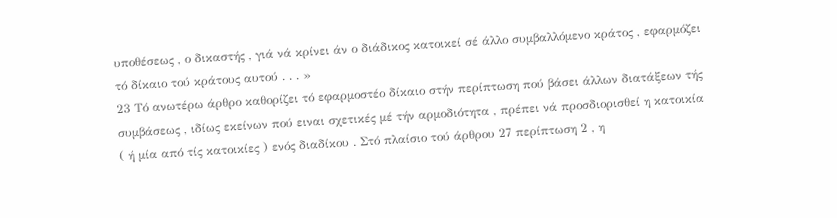υποθέσεως , ο δικαστής , γιά νά κρίνει άν ο διάδικος κατοικεί σέ άλλο συμβαλλόμενο κράτος , εφαρμόζει τό δίκαιο τού κράτους αυτού . . . »
23 Τό ανωτέρω άρθρο καθορίζει τό εφαρμοστέο δίκαιο στήν περίπτωση πού βάσει άλλων διατάξεων τής συμβάσεως , ιδίως εκείνων πού ειναι σχετικές μέ τήν αρμοδιότητα , πρέπει νά προσδιορισθεί η κατοικία ( ή μία από τίς κατοικίες ) ενός διαδίκου . Στό πλαίσιο τού άρθρου 27 περίπτωση 2 , η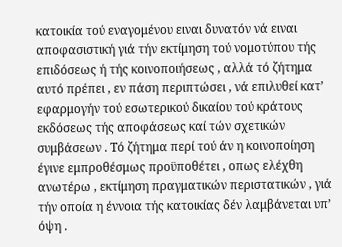κατοικία τού εναγομένου ειναι δυνατόν νά ειναι αποφασιστική γιά τήν εκτίμηση τού νομοτύπου τής επιδόσεως ή τής κοινοποιήσεως , αλλά τό ζήτημα αυτό πρέπει , εν πάση περιπτώσει , νά επιλυθεί κατ’ εφαρμογήν τού εσωτερικού δικαίου τού κράτους εκδόσεως τής αποφάσεως καί τών σχετικών συμβάσεων . Τό ζήτημα περί τού άν η κοινοποίηση έγινε εμπροθέσμως προϋποθέτει , οπως ελέχθη ανωτέρω , εκτίμηση πραγματικών περιστατικών , γιά τήν οποία η έννοια τής κατοικίας δέν λαμβάνεται υπ’ όψη .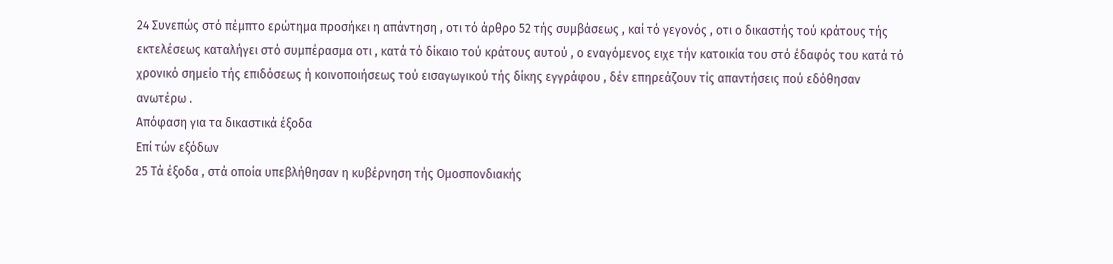24 Συνεπώς στό πέμπτο ερώτημα προσήκει η απάντηση , οτι τό άρθρο 52 τής συμβάσεως , καί τό γεγονός , οτι ο δικαστής τού κράτους τής εκτελέσεως καταλήγει στό συμπέρασμα οτι , κατά τό δίκαιο τού κράτους αυτού , ο εναγόμενος ειχε τήν κατοικία του στό έδαφός του κατά τό χρονικό σημείο τής επιδόσεως ή κοινοποιήσεως τού εισαγωγικού τής δίκης εγγράφου , δέν επηρεάζουν τίς απαντήσεις πού εδόθησαν ανωτέρω .
Απόφαση για τα δικαστικά έξοδα
Επί τών εξόδων
25 Τά έξοδα , στά οποία υπεβλήθησαν η κυβέρνηση τής Ομοσπονδιακής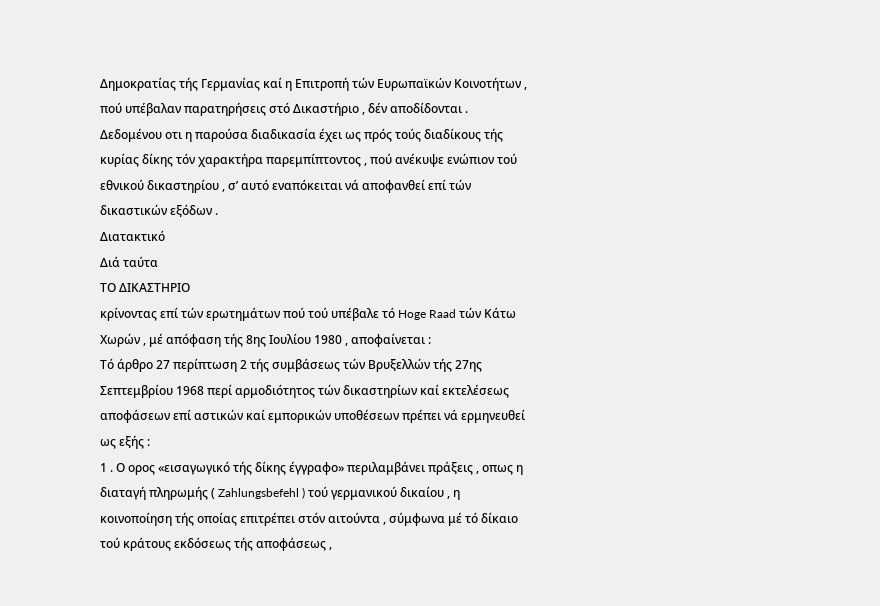Δημοκρατίας τής Γερμανίας καί η Επιτροπή τών Ευρωπαϊκών Κοινοτήτων , πού υπέβαλαν παρατηρήσεις στό Δικαστήριο , δέν αποδίδονται . Δεδομένου οτι η παρούσα διαδικασία έχει ως πρός τούς διαδίκους τής κυρίας δίκης τόν χαρακτήρα παρεμπίπτοντος , πού ανέκυψε ενώπιον τού εθνικού δικαστηρίου , σ’ αυτό εναπόκειται νά αποφανθεί επί τών δικαστικών εξόδων .
Διατακτικό
Διά ταύτα
ΤΟ ΔΙΚΑΣΤΗΡΙΟ
κρίνοντας επί τών ερωτημάτων πού τού υπέβαλε τό Hoge Raad τών Κάτω Χωρών , μέ απόφαση τής 8ης Ιουλίου 1980 , αποφαίνεται :
Τό άρθρο 27 περίπτωση 2 τής συμβάσεως τών Βρυξελλών τής 27ης Σεπτεμβρίου 1968 περί αρμοδιότητος τών δικαστηρίων καί εκτελέσεως αποφάσεων επί αστικών καί εμπορικών υποθέσεων πρέπει νά ερμηνευθεί ως εξής :
1 . Ο ορος «εισαγωγικό τής δίκης έγγραφο» περιλαμβάνει πράξεις , οπως η διαταγή πληρωμής ( Zahlungsbefehl ) τού γερμανικού δικαίου , η κοινοποίηση τής οποίας επιτρέπει στόν αιτούντα , σύμφωνα μέ τό δίκαιο τού κράτους εκδόσεως τής αποφάσεως ,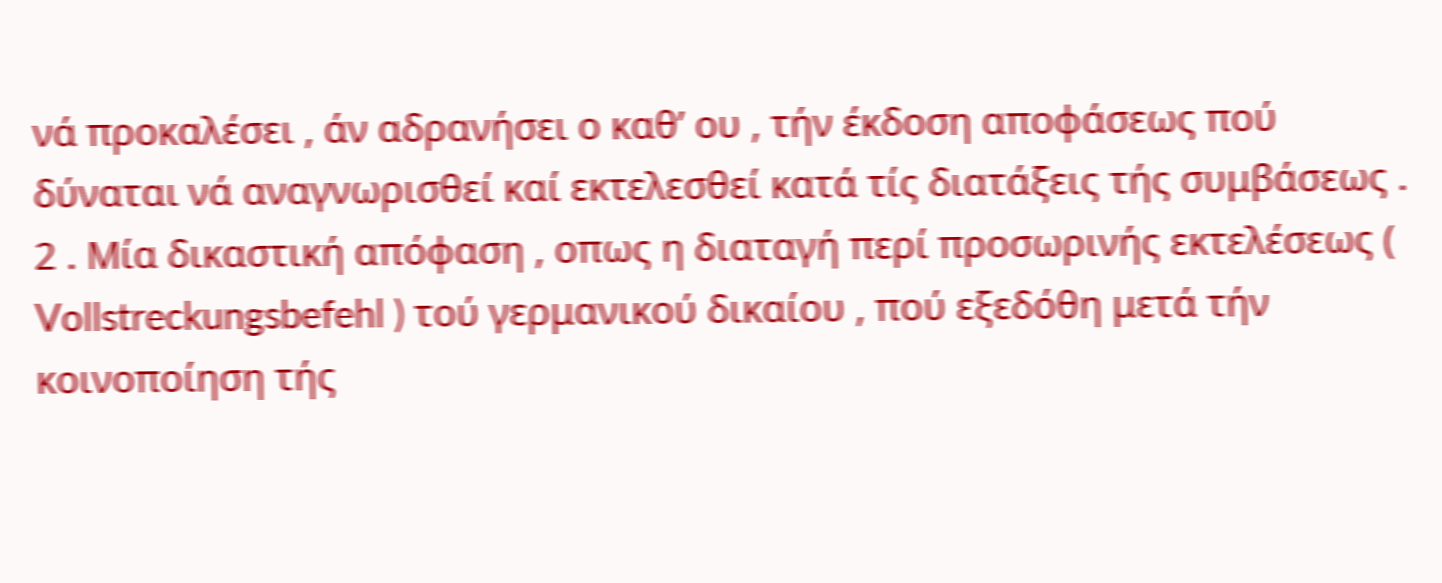νά προκαλέσει , άν αδρανήσει ο καθ’ ου , τήν έκδοση αποφάσεως πού δύναται νά αναγνωρισθεί καί εκτελεσθεί κατά τίς διατάξεις τής συμβάσεως .
2 . Μία δικαστική απόφαση , οπως η διαταγή περί προσωρινής εκτελέσεως ( Vollstreckungsbefehl ) τού γερμανικού δικαίου , πού εξεδόθη μετά τήν κοινοποίηση τής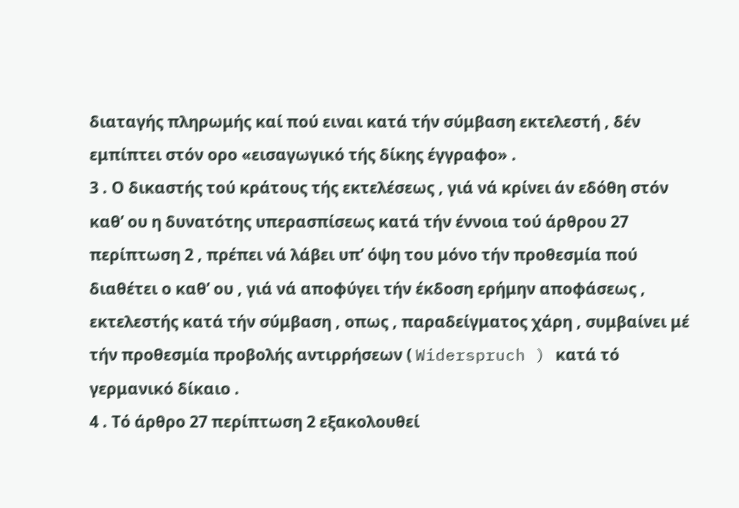διαταγής πληρωμής καί πού ειναι κατά τήν σύμβαση εκτελεστή , δέν εμπίπτει στόν ορο «εισαγωγικό τής δίκης έγγραφο» .
3 . Ο δικαστής τού κράτους τής εκτελέσεως , γιά νά κρίνει άν εδόθη στόν καθ’ ου η δυνατότης υπερασπίσεως κατά τήν έννοια τού άρθρου 27 περίπτωση 2 , πρέπει νά λάβει υπ’ όψη του μόνο τήν προθεσμία πού διαθέτει ο καθ’ ου , γιά νά αποφύγει τήν έκδοση ερήμην αποφάσεως , εκτελεστής κατά τήν σύμβαση , οπως , παραδείγματος χάρη , συμβαίνει μέ τήν προθεσμία προβολής αντιρρήσεων ( Widerspruch ) κατά τό γερμανικό δίκαιο .
4 . Τό άρθρο 27 περίπτωση 2 εξακολουθεί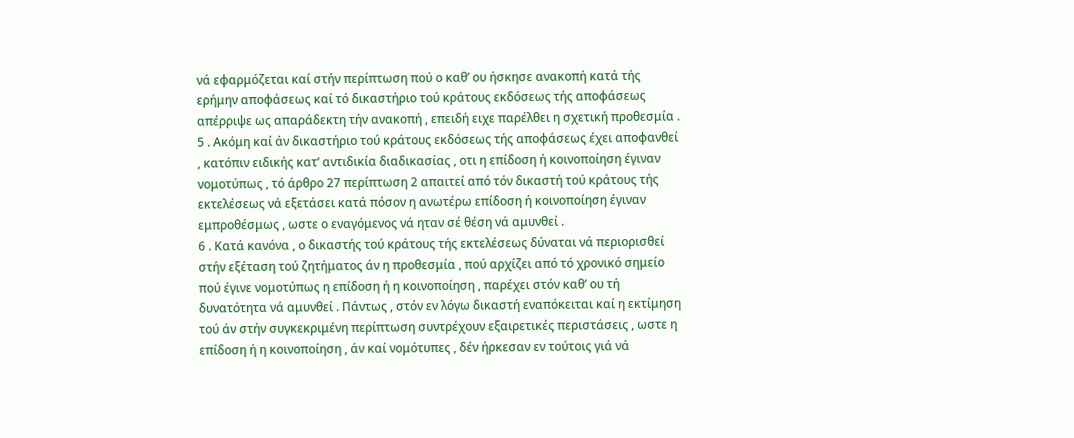νά εφαρμόζεται καί στήν περίπτωση πού ο καθ’ ου ήσκησε ανακοπή κατά τής ερήμην αποφάσεως καί τό δικαστήριο τού κράτους εκδόσεως τής αποφάσεως απέρριψε ως απαράδεκτη τήν ανακοπή , επειδή ειχε παρέλθει η σχετική προθεσμία .
5 . Ακόμη καί άν δικαστήριο τού κράτους εκδόσεως τής αποφάσεως έχει αποφανθεί , κατόπιν ειδικής κατ’ αντιδικία διαδικασίας , οτι η επίδοση ή κοινοποίηση έγιναν νομοτύπως , τό άρθρο 27 περίπτωση 2 απαιτεί από τόν δικαστή τού κράτους τής εκτελέσεως νά εξετάσει κατά πόσον η ανωτέρω επίδοση ή κοινοποίηση έγιναν εμπροθέσμως , ωστε ο εναγόμενος νά ηταν σέ θέση νά αμυνθεί .
6 . Κατά κανόνα , ο δικαστής τού κράτους τής εκτελέσεως δύναται νά περιορισθεί στήν εξέταση τού ζητήματος άν η προθεσμία , πού αρχίζει από τό χρονικό σημείο πού έγινε νομοτύπως η επίδοση ή η κοινοποίηση , παρέχει στόν καθ’ ου τή δυνατότητα νά αμυνθεί . Πάντως , στόν εν λόγω δικαστή εναπόκειται καί η εκτίμηση τού άν στήν συγκεκριμένη περίπτωση συντρέχουν εξαιρετικές περιστάσεις , ωστε η επίδοση ή η κοινοποίηση , άν καί νομότυπες , δέν ήρκεσαν εν τούτοις γιά νά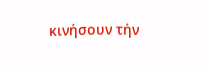κινήσουν τήν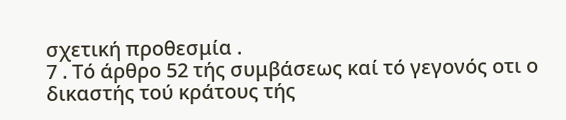σχετική προθεσμία .
7 . Τό άρθρο 52 τής συμβάσεως καί τό γεγονός οτι ο δικαστής τού κράτους τής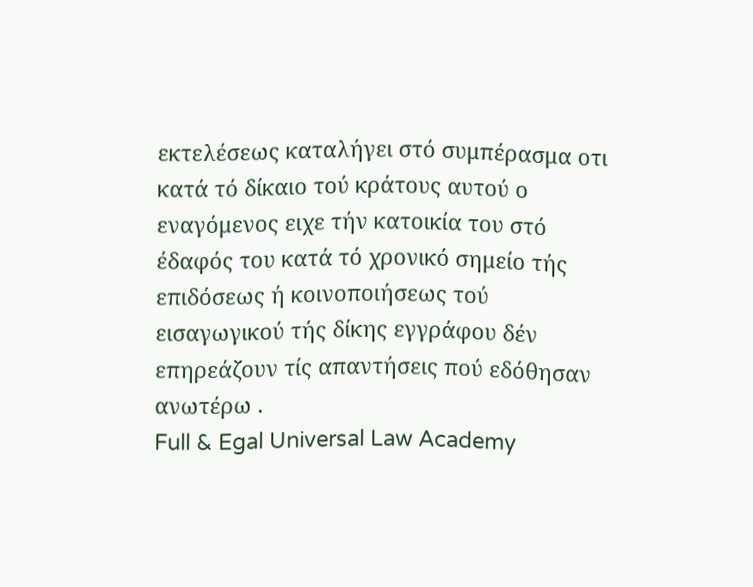εκτελέσεως καταλήγει στό συμπέρασμα οτι κατά τό δίκαιο τού κράτους αυτού ο εναγόμενος ειχε τήν κατοικία του στό έδαφός του κατά τό χρονικό σημείο τής επιδόσεως ή κοινοποιήσεως τού εισαγωγικού τής δίκης εγγράφου δέν επηρεάζουν τίς απαντήσεις πού εδόθησαν ανωτέρω .
Full & Egal Universal Law Academy